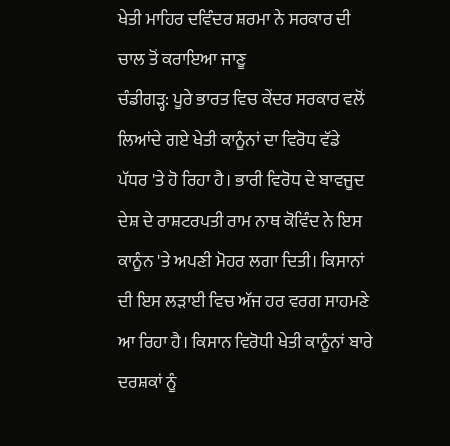ਖੇਤੀ ਮਾਹਿਰ ਦਵਿੰਦਰ ਸ਼ਰਮਾ ਨੇ ਸਰਕਾਰ ਦੀ ਚਾਲ ਤੋਂ ਕਰਾਇਆ ਜਾਣੂ
ਚੰਡੀਗੜ੍ਹ: ਪੂਰੇ ਭਾਰਤ ਵਿਚ ਕੇਂਦਰ ਸਰਕਾਰ ਵਲੋਂ ਲਿਆਂਦੇ ਗਏ ਖੇਤੀ ਕਾਨੂੰਨਾਂ ਦਾ ਵਿਰੋਧ ਵੱਡੇ ਪੱਧਰ 'ਤੇ ਹੋ ਰਿਹਾ ਹੈ। ਭਾਰੀ ਵਿਰੋਧ ਦੇ ਬਾਵਜੂਦ ਦੇਸ਼ ਦੇ ਰਾਸ਼ਟਰਪਤੀ ਰਾਮ ਨਾਥ ਕੋਵਿੰਦ ਨੇ ਇਸ ਕਾਨੂੰਨ 'ਤੇ ਅਪਣੀ ਮੋਹਰ ਲਗਾ ਦਿਤੀ। ਕਿਸਾਨਾਂ ਦੀ ਇਸ ਲੜਾਈ ਵਿਚ ਅੱਜ ਹਰ ਵਰਗ ਸਾਹਮਣੇ ਆ ਰਿਹਾ ਹੈ। ਕਿਸਾਨ ਵਿਰੋਧੀ ਖੇਤੀ ਕਾਨੂੰਨਾਂ ਬਾਰੇ ਦਰਸ਼ਕਾਂ ਨੂੰ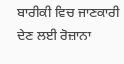ਬਾਰੀਕੀ ਵਿਚ ਜਾਣਕਾਰੀ ਦੇਣ ਲਈ ਰੋਜ਼ਾਨਾ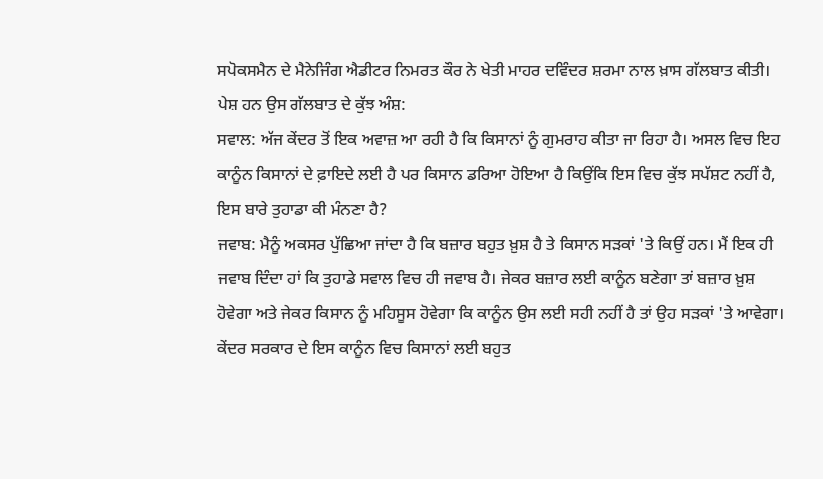ਸਪੋਕਸਮੈਨ ਦੇ ਮੈਨੇਜਿੰਗ ਐਡੀਟਰ ਨਿਮਰਤ ਕੌਰ ਨੇ ਖੇਤੀ ਮਾਹਰ ਦਵਿੰਦਰ ਸ਼ਰਮਾ ਨਾਲ ਖ਼ਾਸ ਗੱਲਬਾਤ ਕੀਤੀ।
ਪੇਸ਼ ਹਨ ਉਸ ਗੱਲਬਾਤ ਦੇ ਕੁੱਝ ਅੰਸ਼:
ਸਵਾਲ: ਅੱਜ ਕੇਂਦਰ ਤੋਂ ਇਕ ਅਵਾਜ਼ ਆ ਰਹੀ ਹੈ ਕਿ ਕਿਸਾਨਾਂ ਨੂੰ ਗੁਮਰਾਹ ਕੀਤਾ ਜਾ ਰਿਹਾ ਹੈ। ਅਸਲ ਵਿਚ ਇਹ ਕਾਨੂੰਨ ਕਿਸਾਨਾਂ ਦੇ ਫ਼ਾਇਦੇ ਲਈ ਹੈ ਪਰ ਕਿਸਾਨ ਡਰਿਆ ਹੋਇਆ ਹੈ ਕਿਉਂਕਿ ਇਸ ਵਿਚ ਕੁੱਝ ਸਪੱਸ਼ਟ ਨਹੀਂ ਹੈ, ਇਸ ਬਾਰੇ ਤੁਹਾਡਾ ਕੀ ਮੰਨਣਾ ਹੈ?
ਜਵਾਬ: ਮੈਨੂੰ ਅਕਸਰ ਪੁੱਛਿਆ ਜਾਂਦਾ ਹੈ ਕਿ ਬਜ਼ਾਰ ਬਹੁਤ ਖ਼ੁਸ਼ ਹੈ ਤੇ ਕਿਸਾਨ ਸੜਕਾਂ 'ਤੇ ਕਿਉਂ ਹਨ। ਮੈਂ ਇਕ ਹੀ ਜਵਾਬ ਦਿੰਦਾ ਹਾਂ ਕਿ ਤੁਹਾਡੇ ਸਵਾਲ ਵਿਚ ਹੀ ਜਵਾਬ ਹੈ। ਜੇਕਰ ਬਜ਼ਾਰ ਲਈ ਕਾਨੂੰਨ ਬਣੇਗਾ ਤਾਂ ਬਜ਼ਾਰ ਖ਼ੁਸ਼ ਹੋਵੇਗਾ ਅਤੇ ਜੇਕਰ ਕਿਸਾਨ ਨੂੰ ਮਹਿਸੂਸ ਹੋਵੇਗਾ ਕਿ ਕਾਨੂੰਨ ਉਸ ਲਈ ਸਹੀ ਨਹੀਂ ਹੈ ਤਾਂ ਉਹ ਸੜਕਾਂ 'ਤੇ ਆਵੇਗਾ। ਕੇਂਦਰ ਸਰਕਾਰ ਦੇ ਇਸ ਕਾਨੂੰਨ ਵਿਚ ਕਿਸਾਨਾਂ ਲਈ ਬਹੁਤ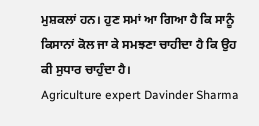ਮੁਸ਼ਕਲਾਂ ਹਨ। ਹੁਣ ਸਮਾਂ ਆ ਗਿਆ ਹੈ ਕਿ ਸਾਨੂੰ ਕਿਸਾਨਾਂ ਕੋਲ ਜਾ ਕੇ ਸਮਝਣਾ ਚਾਹੀਦਾ ਹੈ ਕਿ ਉਹ ਕੀ ਸੁਧਾਰ ਚਾਹੁੰਦਾ ਹੈ।
Agriculture expert Davinder Sharma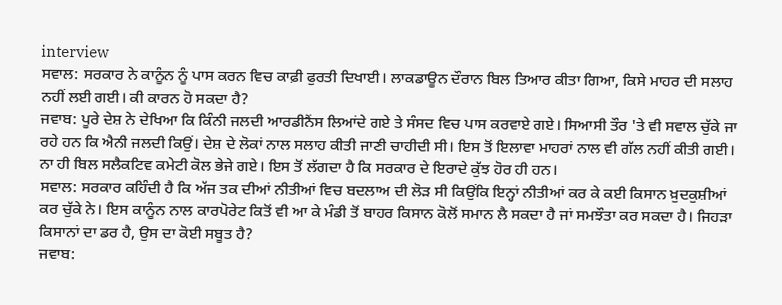interview
ਸਵਾਲ: ਸਰਕਾਰ ਨੇ ਕਾਨੂੰਨ ਨੂੰ ਪਾਸ ਕਰਨ ਵਿਚ ਕਾਫ਼ੀ ਫੁਰਤੀ ਦਿਖਾਈ। ਲਾਕਡਾਊਨ ਦੌਰਾਨ ਬਿਲ ਤਿਆਰ ਕੀਤਾ ਗਿਆ, ਕਿਸੇ ਮਾਹਰ ਦੀ ਸਲਾਹ ਨਹੀਂ ਲਈ ਗਈ। ਕੀ ਕਾਰਨ ਹੋ ਸਕਦਾ ਹੈ?
ਜਵਾਬ: ਪੂਰੇ ਦੇਸ਼ ਨੇ ਦੇਖਿਆ ਕਿ ਕਿੰਨੀ ਜਲਦੀ ਆਰਡੀਨੈਂਸ ਲਿਆਂਦੇ ਗਏ ਤੇ ਸੰਸਦ ਵਿਚ ਪਾਸ ਕਰਵਾਏ ਗਏ। ਸਿਆਸੀ ਤੌਰ 'ਤੇ ਵੀ ਸਵਾਲ ਚੁੱਕੇ ਜਾ ਰਹੇ ਹਨ ਕਿ ਐਨੀ ਜਲਦੀ ਕਿਉਂ। ਦੇਸ਼ ਦੇ ਲੋਕਾਂ ਨਾਲ ਸਲਾਹ ਕੀਤੀ ਜਾਣੀ ਚਾਹੀਦੀ ਸੀ। ਇਸ ਤੋਂ ਇਲਾਵਾ ਮਾਹਰਾਂ ਨਾਲ ਵੀ ਗੱਲ ਨਹੀਂ ਕੀਤੀ ਗਈ। ਨਾ ਹੀ ਬਿਲ ਸਲੈਕਟਿਵ ਕਮੇਟੀ ਕੋਲ ਭੇਜੇ ਗਏ। ਇਸ ਤੋਂ ਲੱਗਦਾ ਹੈ ਕਿ ਸਰਕਾਰ ਦੇ ਇਰਾਦੇ ਕੁੱਝ ਹੋਰ ਹੀ ਹਨ।
ਸਵਾਲ: ਸਰਕਾਰ ਕਹਿੰਦੀ ਹੈ ਕਿ ਅੱਜ ਤਕ ਦੀਆਂ ਨੀਤੀਆਂ ਵਿਚ ਬਦਲਾਅ ਦੀ ਲੋੜ ਸੀ ਕਿਉਂਕਿ ਇਨ੍ਹਾਂ ਨੀਤੀਆਂ ਕਰ ਕੇ ਕਈ ਕਿਸਾਨ ਖ਼ੁਦਕੁਸ਼ੀਆਂ ਕਰ ਚੁੱਕੇ ਨੇ। ਇਸ ਕਾਨੂੰਨ ਨਾਲ ਕਾਰਪੋਰੇਟ ਕਿਤੋਂ ਵੀ ਆ ਕੇ ਮੰਡੀ ਤੋਂ ਬਾਹਰ ਕਿਸਾਨ ਕੋਲੋਂ ਸਮਾਨ ਲੈ ਸਕਦਾ ਹੈ ਜਾਂ ਸਮਝੌਤਾ ਕਰ ਸਕਦਾ ਹੈ। ਜਿਹੜਾ ਕਿਸਾਨਾਂ ਦਾ ਡਰ ਹੈ, ਉਸ ਦਾ ਕੋਈ ਸਬੂਤ ਹੈ?
ਜਵਾਬ: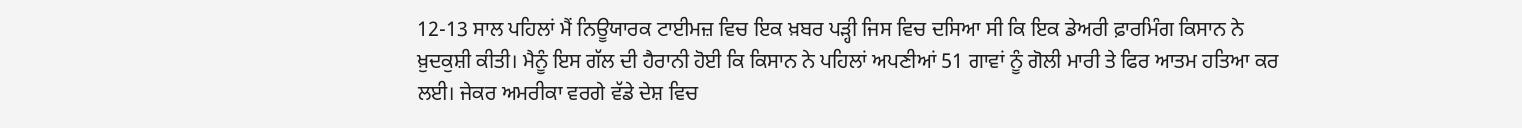12-13 ਸਾਲ ਪਹਿਲਾਂ ਮੈਂ ਨਿਊਯਾਰਕ ਟਾਈਮਜ਼ ਵਿਚ ਇਕ ਖ਼ਬਰ ਪੜ੍ਹੀ ਜਿਸ ਵਿਚ ਦਸਿਆ ਸੀ ਕਿ ਇਕ ਡੇਅਰੀ ਫ਼ਾਰਮਿੰਗ ਕਿਸਾਨ ਨੇ ਖ਼ੁਦਕੁਸ਼ੀ ਕੀਤੀ। ਮੈਨੂੰ ਇਸ ਗੱਲ ਦੀ ਹੈਰਾਨੀ ਹੋਈ ਕਿ ਕਿਸਾਨ ਨੇ ਪਹਿਲਾਂ ਅਪਣੀਆਂ 51 ਗਾਵਾਂ ਨੂੰ ਗੋਲੀ ਮਾਰੀ ਤੇ ਫਿਰ ਆਤਮ ਹਤਿਆ ਕਰ ਲਈ। ਜੇਕਰ ਅਮਰੀਕਾ ਵਰਗੇ ਵੱਡੇ ਦੇਸ਼ ਵਿਚ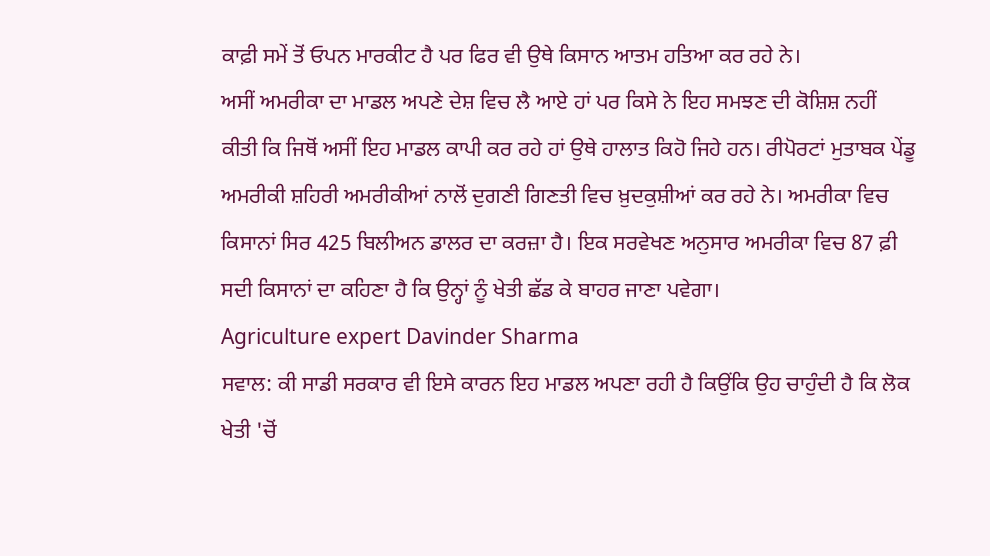ਕਾਫ਼ੀ ਸਮੇਂ ਤੋਂ ਓਪਨ ਮਾਰਕੀਟ ਹੈ ਪਰ ਫਿਰ ਵੀ ਉਥੇ ਕਿਸਾਨ ਆਤਮ ਹਤਿਆ ਕਰ ਰਹੇ ਨੇ।
ਅਸੀਂ ਅਮਰੀਕਾ ਦਾ ਮਾਡਲ ਅਪਣੇ ਦੇਸ਼ ਵਿਚ ਲੈ ਆਏ ਹਾਂ ਪਰ ਕਿਸੇ ਨੇ ਇਹ ਸਮਝਣ ਦੀ ਕੋਸ਼ਿਸ਼ ਨਹੀਂ ਕੀਤੀ ਕਿ ਜਿਥੋਂ ਅਸੀਂ ਇਹ ਮਾਡਲ ਕਾਪੀ ਕਰ ਰਹੇ ਹਾਂ ਉਥੇ ਹਾਲਾਤ ਕਿਹੋ ਜਿਹੇ ਹਨ। ਰੀਪੋਰਟਾਂ ਮੁਤਾਬਕ ਪੇਂਡੂ ਅਮਰੀਕੀ ਸ਼ਹਿਰੀ ਅਮਰੀਕੀਆਂ ਨਾਲੋਂ ਦੁਗਣੀ ਗਿਣਤੀ ਵਿਚ ਖ਼ੁਦਕੁਸ਼ੀਆਂ ਕਰ ਰਹੇ ਨੇ। ਅਮਰੀਕਾ ਵਿਚ ਕਿਸਾਨਾਂ ਸਿਰ 425 ਬਿਲੀਅਨ ਡਾਲਰ ਦਾ ਕਰਜ਼ਾ ਹੈ। ਇਕ ਸਰਵੇਖਣ ਅਨੁਸਾਰ ਅਮਰੀਕਾ ਵਿਚ 87 ਫ਼ੀ ਸਦੀ ਕਿਸਾਨਾਂ ਦਾ ਕਹਿਣਾ ਹੈ ਕਿ ਉਨ੍ਹਾਂ ਨੂੰ ਖੇਤੀ ਛੱਡ ਕੇ ਬਾਹਰ ਜਾਣਾ ਪਵੇਗਾ।
Agriculture expert Davinder Sharma
ਸਵਾਲ: ਕੀ ਸਾਡੀ ਸਰਕਾਰ ਵੀ ਇਸੇ ਕਾਰਨ ਇਹ ਮਾਡਲ ਅਪਣਾ ਰਹੀ ਹੈ ਕਿਉਂਕਿ ਉਹ ਚਾਹੁੰਦੀ ਹੈ ਕਿ ਲੋਕ ਖੇਤੀ 'ਚੋਂ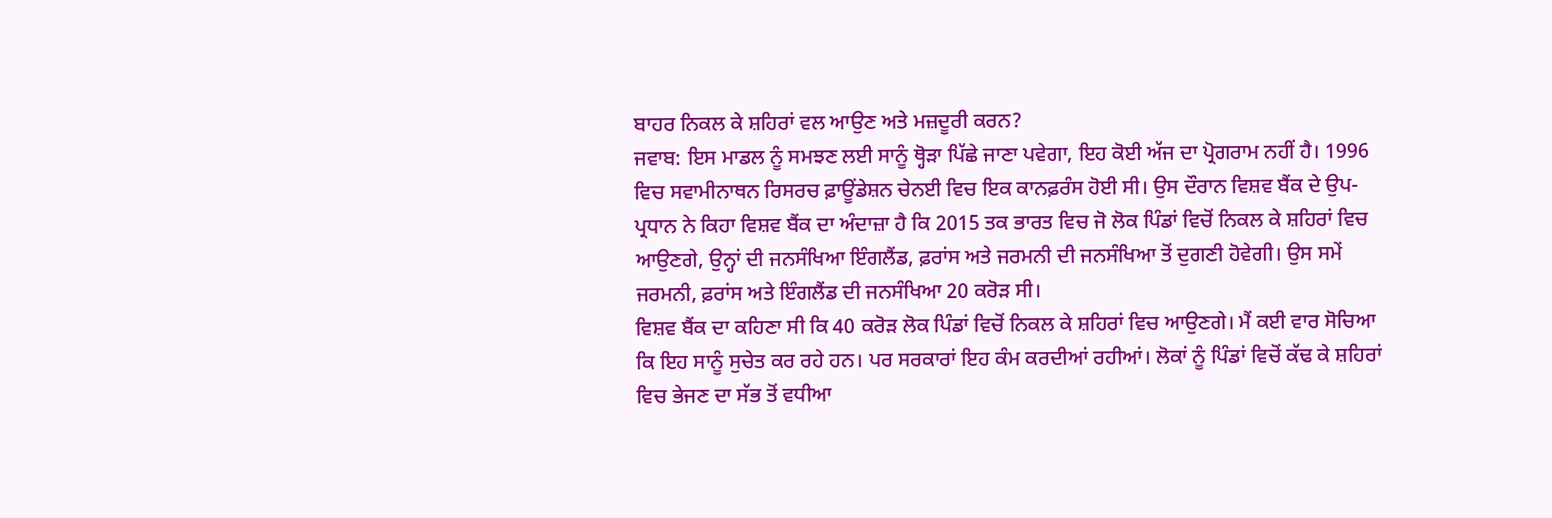ਬਾਹਰ ਨਿਕਲ ਕੇ ਸ਼ਹਿਰਾਂ ਵਲ ਆਉਣ ਅਤੇ ਮਜ਼ਦੂਰੀ ਕਰਨ?
ਜਵਾਬ: ਇਸ ਮਾਡਲ ਨੂੰ ਸਮਝਣ ਲਈ ਸਾਨੂੰ ਥ੍ਹੋੜਾ ਪਿੱਛੇ ਜਾਣਾ ਪਵੇਗਾ, ਇਹ ਕੋਈ ਅੱਜ ਦਾ ਪ੍ਰੋਗਰਾਮ ਨਹੀਂ ਹੈ। 1996 ਵਿਚ ਸਵਾਮੀਨਾਥਨ ਰਿਸਰਚ ਫ਼ਾਊਂਡੇਸ਼ਨ ਚੇਨਈ ਵਿਚ ਇਕ ਕਾਨਫ਼ਰੰਸ ਹੋਈ ਸੀ। ਉਸ ਦੌਰਾਨ ਵਿਸ਼ਵ ਬੈਂਕ ਦੇ ਉਪ-ਪ੍ਰਧਾਨ ਨੇ ਕਿਹਾ ਵਿਸ਼ਵ ਬੈਂਕ ਦਾ ਅੰਦਾਜ਼ਾ ਹੈ ਕਿ 2015 ਤਕ ਭਾਰਤ ਵਿਚ ਜੋ ਲੋਕ ਪਿੰਡਾਂ ਵਿਚੋਂ ਨਿਕਲ ਕੇ ਸ਼ਹਿਰਾਂ ਵਿਚ ਆਉਣਗੇ, ਉਨ੍ਹਾਂ ਦੀ ਜਨਸੰਖਿਆ ਇੰਗਲੈਂਡ, ਫ਼ਰਾਂਸ ਅਤੇ ਜਰਮਨੀ ਦੀ ਜਨਸੰਖਿਆ ਤੋਂ ਦੁਗਣੀ ਹੋਵੇਗੀ। ਉਸ ਸਮੇਂ ਜਰਮਨੀ, ਫ਼ਰਾਂਸ ਅਤੇ ਇੰਗਲੈਂਡ ਦੀ ਜਨਸੰਖਿਆ 20 ਕਰੋੜ ਸੀ।
ਵਿਸ਼ਵ ਬੈਂਕ ਦਾ ਕਹਿਣਾ ਸੀ ਕਿ 40 ਕਰੋੜ ਲੋਕ ਪਿੰਡਾਂ ਵਿਚੋਂ ਨਿਕਲ ਕੇ ਸ਼ਹਿਰਾਂ ਵਿਚ ਆਉਣਗੇ। ਮੈਂ ਕਈ ਵਾਰ ਸੋਚਿਆ ਕਿ ਇਹ ਸਾਨੂੰ ਸੁਚੇਤ ਕਰ ਰਹੇ ਹਨ। ਪਰ ਸਰਕਾਰਾਂ ਇਹ ਕੰਮ ਕਰਦੀਆਂ ਰਹੀਆਂ। ਲੋਕਾਂ ਨੂੰ ਪਿੰਡਾਂ ਵਿਚੋਂ ਕੱਢ ਕੇ ਸ਼ਹਿਰਾਂ ਵਿਚ ਭੇਜਣ ਦਾ ਸੱਭ ਤੋਂ ਵਧੀਆ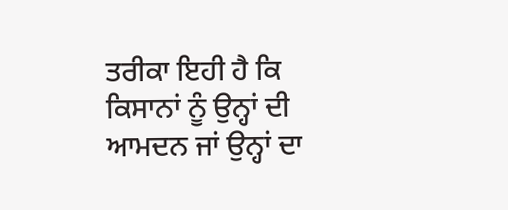ਤਰੀਕਾ ਇਹੀ ਹੈ ਕਿ ਕਿਸਾਨਾਂ ਨੂੰ ਉਨ੍ਹਾਂ ਦੀ ਆਮਦਨ ਜਾਂ ਉਨ੍ਹਾਂ ਦਾ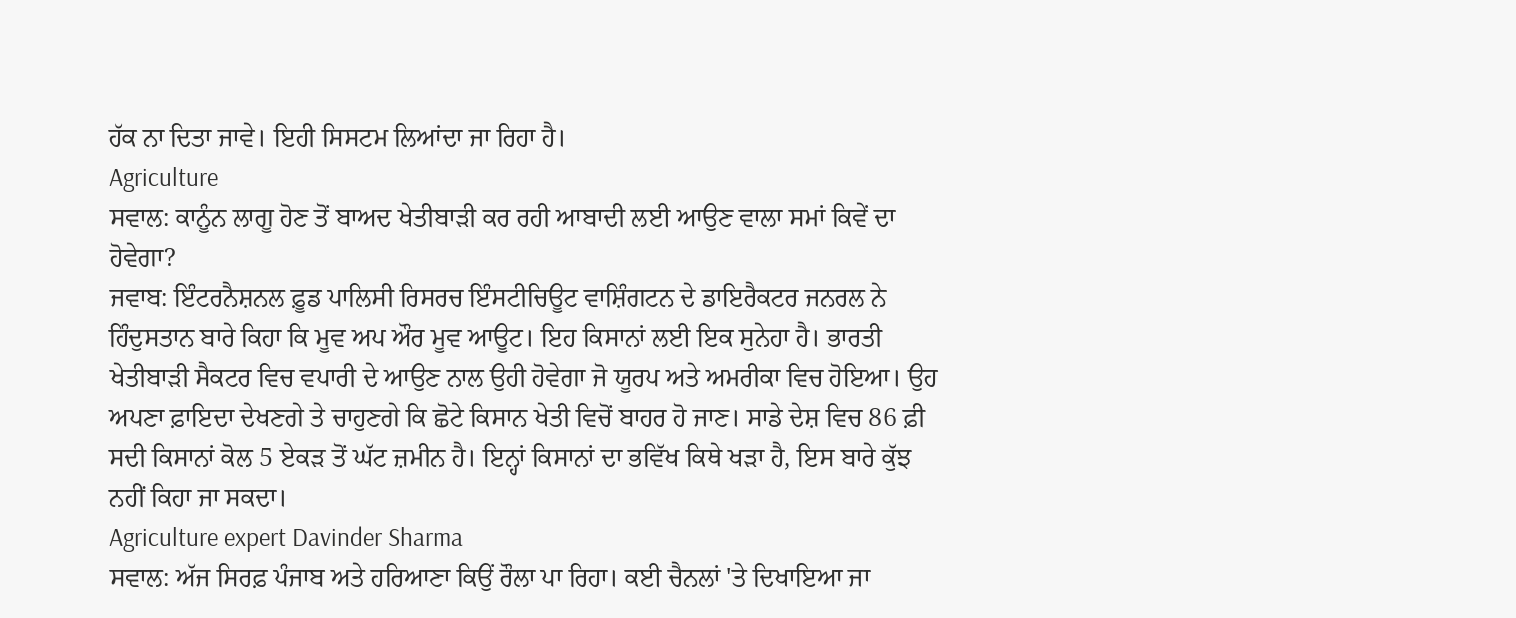ਹੱਕ ਨਾ ਦਿਤਾ ਜਾਵੇ। ਇਹੀ ਸਿਸਟਮ ਲਿਆਂਦਾ ਜਾ ਰਿਹਾ ਹੈ।
Agriculture
ਸਵਾਲ: ਕਾਨੂੰਨ ਲਾਗੂ ਹੋਣ ਤੋਂ ਬਾਅਦ ਖੇਤੀਬਾੜੀ ਕਰ ਰਹੀ ਆਬਾਦੀ ਲਈ ਆਉਣ ਵਾਲਾ ਸਮਾਂ ਕਿਵੇਂ ਦਾ ਹੋਵੇਗਾ?
ਜਵਾਬ: ਇੰਟਰਨੈਸ਼ਨਲ ਫ਼ੂਡ ਪਾਲਿਸੀ ਰਿਸਰਚ ਇੰਸਟੀਚਿਊਟ ਵਾਸ਼ਿੰਗਟਨ ਦੇ ਡਾਇਰੈਕਟਰ ਜਨਰਲ ਨੇ ਹਿੰਦੁਸਤਾਨ ਬਾਰੇ ਕਿਹਾ ਕਿ ਮੂਵ ਅਪ ਔਰ ਮੂਵ ਆਊਟ। ਇਹ ਕਿਸਾਨਾਂ ਲਈ ਇਕ ਸੁਨੇਹਾ ਹੈ। ਭਾਰਤੀ ਖੇਤੀਬਾੜੀ ਸੈਕਟਰ ਵਿਚ ਵਪਾਰੀ ਦੇ ਆਉਣ ਨਾਲ ਉਹੀ ਹੋਵੇਗਾ ਜੋ ਯੂਰਪ ਅਤੇ ਅਮਰੀਕਾ ਵਿਚ ਹੋਇਆ। ਉਹ ਅਪਣਾ ਫ਼ਾਇਦਾ ਦੇਖਣਗੇ ਤੇ ਚਾਹੁਣਗੇ ਕਿ ਛੋਟੇ ਕਿਸਾਨ ਖੇਤੀ ਵਿਚੋਂ ਬਾਹਰ ਹੋ ਜਾਣ। ਸਾਡੇ ਦੇਸ਼ ਵਿਚ 86 ਫ਼ੀ ਸਦੀ ਕਿਸਾਨਾਂ ਕੋਲ 5 ਏਕੜ ਤੋਂ ਘੱਟ ਜ਼ਮੀਨ ਹੈ। ਇਨ੍ਹਾਂ ਕਿਸਾਨਾਂ ਦਾ ਭਵਿੱਖ ਕਿਥੇ ਖੜਾ ਹੈ, ਇਸ ਬਾਰੇ ਕੁੱਝ ਨਹੀਂ ਕਿਹਾ ਜਾ ਸਕਦਾ।
Agriculture expert Davinder Sharma
ਸਵਾਲ: ਅੱਜ ਸਿਰਫ਼ ਪੰਜਾਬ ਅਤੇ ਹਰਿਆਣਾ ਕਿਉਂ ਰੌਲਾ ਪਾ ਰਿਹਾ। ਕਈ ਚੈਨਲਾਂ 'ਤੇ ਦਿਖਾਇਆ ਜਾ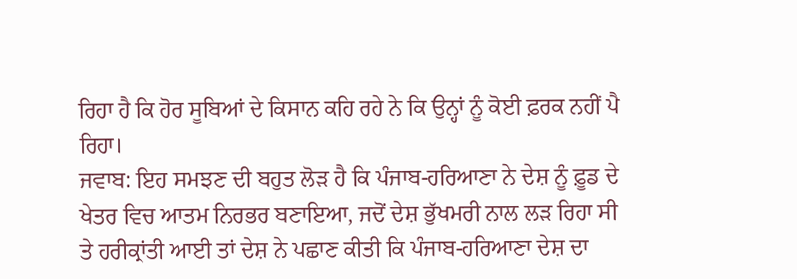ਰਿਹਾ ਹੈ ਕਿ ਹੋਰ ਸੂਬਿਆਂ ਦੇ ਕਿਸਾਨ ਕਹਿ ਰਹੇ ਨੇ ਕਿ ਉਨ੍ਹਾਂ ਨੂੰ ਕੋਈ ਫ਼ਰਕ ਨਹੀਂ ਪੈ ਰਿਹਾ।
ਜਵਾਬ: ਇਹ ਸਮਝਣ ਦੀ ਬਹੁਤ ਲੋੜ ਹੈ ਕਿ ਪੰਜਾਬ-ਹਰਿਆਣਾ ਨੇ ਦੇਸ਼ ਨੂੰ ਫ਼ੂਡ ਦੇ ਖੇਤਰ ਵਿਚ ਆਤਮ ਨਿਰਭਰ ਬਣਾਇਆ, ਜਦੋਂ ਦੇਸ਼ ਭੁੱਖਮਰੀ ਨਾਲ ਲੜ ਰਿਹਾ ਸੀ ਤੇ ਹਰੀਕ੍ਰਾਂਤੀ ਆਈ ਤਾਂ ਦੇਸ਼ ਨੇ ਪਛਾਣ ਕੀਤੀ ਕਿ ਪੰਜਾਬ-ਹਰਿਆਣਾ ਦੇਸ਼ ਦਾ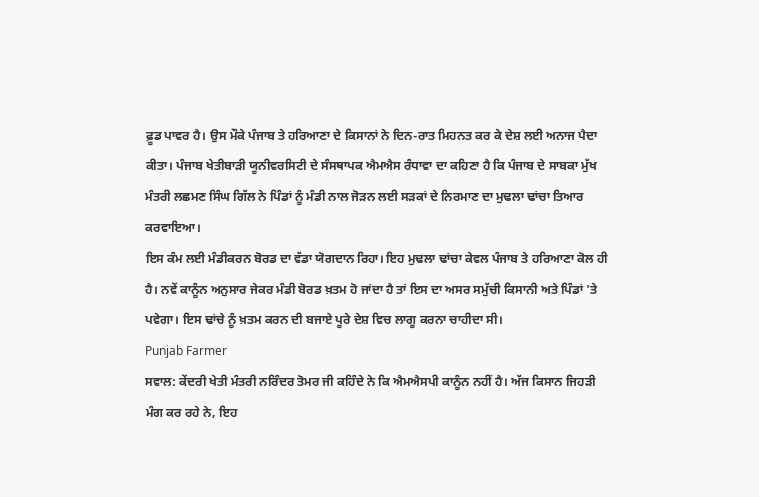ਫ਼ੂਡ ਪਾਵਰ ਹੈ। ਉਸ ਮੌਕੇ ਪੰਜਾਬ ਤੇ ਹਰਿਆਣਾ ਦੇ ਕਿਸਾਨਾਂ ਨੇ ਦਿਨ-ਰਾਤ ਮਿਹਨਤ ਕਰ ਕੇ ਦੇਸ਼ ਲਈ ਅਨਾਜ ਪੈਦਾ ਕੀਤਾ। ਪੰਜਾਬ ਖੇਤੀਬਾੜੀ ਯੂਨੀਵਰਸਿਟੀ ਦੇ ਸੰਸਥਾਪਕ ਐਮਐਸ ਰੰਧਾਵਾ ਦਾ ਕਹਿਣਾ ਹੈ ਕਿ ਪੰਜਾਬ ਦੇ ਸਾਬਕਾ ਮੁੱਖ ਮੰਤਰੀ ਲਛਮਣ ਸਿੰਘ ਗਿੱਲ ਨੇ ਪਿੰਡਾਂ ਨੂੰ ਮੰਡੀ ਨਾਲ ਜੋੜਨ ਲਈ ਸੜਕਾਂ ਦੇ ਨਿਰਮਾਣ ਦਾ ਮੁਢਲਾ ਢਾਂਚਾ ਤਿਆਰ ਕਰਵਾਇਆ।
ਇਸ ਕੰਮ ਲਈ ਮੰਡੀਕਰਨ ਬੋਰਡ ਦਾ ਵੱਡਾ ਯੋਗਦਾਨ ਰਿਹਾ। ਇਹ ਮੁਢਲਾ ਢਾਂਚਾ ਕੇਵਲ ਪੰਜਾਬ ਤੇ ਹਰਿਆਣਾ ਕੋਲ ਹੀ ਹੈ। ਨਵੇਂ ਕਾਨੂੰਨ ਅਨੁਸਾਰ ਜੇਕਰ ਮੰਡੀ ਬੋਰਡ ਖ਼ਤਮ ਹੋ ਜਾਂਦਾ ਹੈ ਤਾਂ ਇਸ ਦਾ ਅਸਰ ਸਮੁੱਚੀ ਕਿਸਾਨੀ ਅਤੇ ਪਿੰਡਾਂ 'ਤੇ ਪਵੇਗਾ। ਇਸ ਢਾਂਚੇ ਨੂੰ ਖ਼ਤਮ ਕਰਨ ਦੀ ਬਜਾਏ ਪੂਰੇ ਦੇਸ਼ ਵਿਚ ਲਾਗੂ ਕਰਨਾ ਚਾਹੀਦਾ ਸੀ।
Punjab Farmer
ਸਵਾਲ: ਕੇਂਦਰੀ ਖੇਤੀ ਮੰਤਰੀ ਨਰਿੰਦਰ ਤੋਮਰ ਜੀ ਕਹਿੰਦੇ ਨੇ ਕਿ ਐਮਐਸਪੀ ਕਾਨੂੰਨ ਨਹੀਂ ਹੈ। ਅੱਜ ਕਿਸਾਨ ਜਿਹੜੀ ਮੰਗ ਕਰ ਰਹੇ ਨੇ, ਇਹ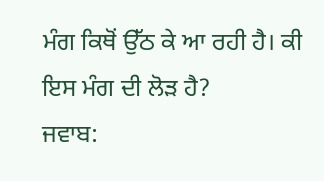ਮੰਗ ਕਿਥੋਂ ਉੱਠ ਕੇ ਆ ਰਹੀ ਹੈ। ਕੀ ਇਸ ਮੰਗ ਦੀ ਲੋੜ ਹੈ?
ਜਵਾਬ: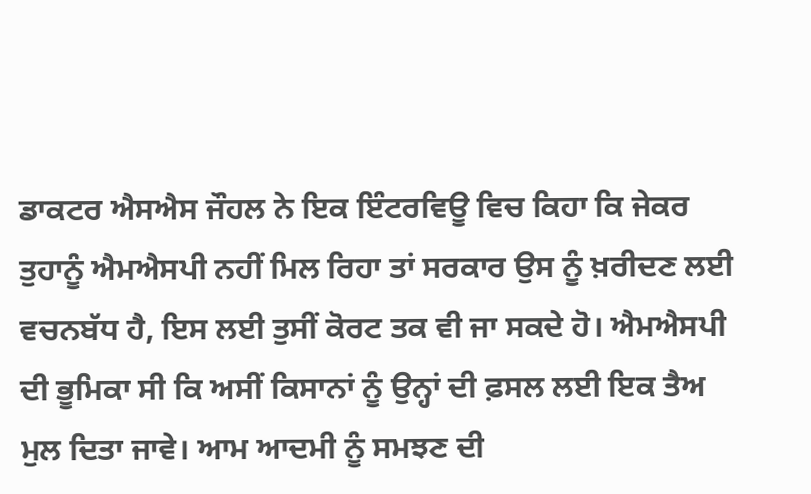ਡਾਕਟਰ ਐਸਐਸ ਜੌਹਲ ਨੇ ਇਕ ਇੰਟਰਵਿਊ ਵਿਚ ਕਿਹਾ ਕਿ ਜੇਕਰ ਤੁਹਾਨੂੰ ਐਮਐਸਪੀ ਨਹੀਂ ਮਿਲ ਰਿਹਾ ਤਾਂ ਸਰਕਾਰ ਉਸ ਨੂੰ ਖ਼ਰੀਦਣ ਲਈ ਵਚਨਬੱਧ ਹੈ, ਇਸ ਲਈ ਤੁਸੀਂ ਕੋਰਟ ਤਕ ਵੀ ਜਾ ਸਕਦੇ ਹੋ। ਐਮਐਸਪੀ ਦੀ ਭੂਮਿਕਾ ਸੀ ਕਿ ਅਸੀਂ ਕਿਸਾਨਾਂ ਨੂੰ ਉਨ੍ਹਾਂ ਦੀ ਫ਼ਸਲ ਲਈ ਇਕ ਤੈਅ ਮੁਲ ਦਿਤਾ ਜਾਵੇ। ਆਮ ਆਦਮੀ ਨੂੰ ਸਮਝਣ ਦੀ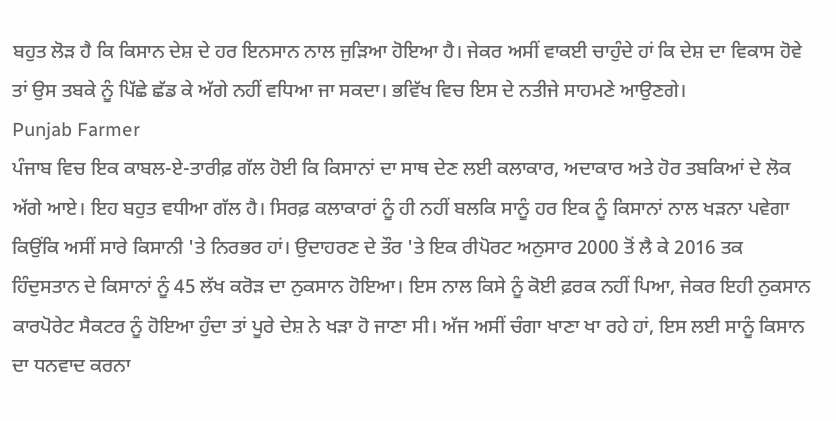ਬਹੁਤ ਲੋੜ ਹੈ ਕਿ ਕਿਸਾਨ ਦੇਸ਼ ਦੇ ਹਰ ਇਨਸਾਨ ਨਾਲ ਜੁੜਿਆ ਹੋਇਆ ਹੈ। ਜੇਕਰ ਅਸੀਂ ਵਾਕਈ ਚਾਹੁੰਦੇ ਹਾਂ ਕਿ ਦੇਸ਼ ਦਾ ਵਿਕਾਸ ਹੋਵੇ ਤਾਂ ਉਸ ਤਬਕੇ ਨੂੰ ਪਿੱਛੇ ਛੱਡ ਕੇ ਅੱਗੇ ਨਹੀਂ ਵਧਿਆ ਜਾ ਸਕਦਾ। ਭਵਿੱਖ ਵਿਚ ਇਸ ਦੇ ਨਤੀਜੇ ਸਾਹਮਣੇ ਆਉਣਗੇ।
Punjab Farmer
ਪੰਜਾਬ ਵਿਚ ਇਕ ਕਾਬਲ-ਏ-ਤਾਰੀਫ਼ ਗੱਲ ਹੋਈ ਕਿ ਕਿਸਾਨਾਂ ਦਾ ਸਾਥ ਦੇਣ ਲਈ ਕਲਾਕਾਰ, ਅਦਾਕਾਰ ਅਤੇ ਹੋਰ ਤਬਕਿਆਂ ਦੇ ਲੋਕ ਅੱਗੇ ਆਏ। ਇਹ ਬਹੁਤ ਵਧੀਆ ਗੱਲ ਹੈ। ਸਿਰਫ਼ ਕਲਾਕਾਰਾਂ ਨੂੰ ਹੀ ਨਹੀਂ ਬਲਕਿ ਸਾਨੂੰ ਹਰ ਇਕ ਨੂੰ ਕਿਸਾਨਾਂ ਨਾਲ ਖੜਨਾ ਪਵੇਗਾ ਕਿਉਂਕਿ ਅਸੀਂ ਸਾਰੇ ਕਿਸਾਨੀ 'ਤੇ ਨਿਰਭਰ ਹਾਂ। ਉਦਾਹਰਣ ਦੇ ਤੌਰ 'ਤੇ ਇਕ ਰੀਪੋਰਟ ਅਨੁਸਾਰ 2000 ਤੋਂ ਲੈ ਕੇ 2016 ਤਕ ਹਿੰਦੁਸਤਾਨ ਦੇ ਕਿਸਾਨਾਂ ਨੂੰ 45 ਲੱਖ ਕਰੋੜ ਦਾ ਨੁਕਸਾਨ ਹੋਇਆ। ਇਸ ਨਾਲ ਕਿਸੇ ਨੂੰ ਕੋਈ ਫ਼ਰਕ ਨਹੀਂ ਪਿਆ, ਜੇਕਰ ਇਹੀ ਨੁਕਸਾਨ ਕਾਰਪੋਰੇਟ ਸੈਕਟਰ ਨੂੰ ਹੋਇਆ ਹੁੰਦਾ ਤਾਂ ਪੂਰੇ ਦੇਸ਼ ਨੇ ਖੜਾ ਹੋ ਜਾਣਾ ਸੀ। ਅੱਜ ਅਸੀਂ ਚੰਗਾ ਖਾਣਾ ਖਾ ਰਹੇ ਹਾਂ, ਇਸ ਲਈ ਸਾਨੂੰ ਕਿਸਾਨ ਦਾ ਧਨਵਾਦ ਕਰਨਾ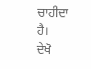ਚਾਹੀਦਾ ਹੈ।
ਦੇਖੋ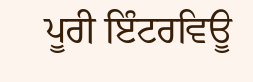ਪੂਰੀ ਇੰਟਰਵਿਊ